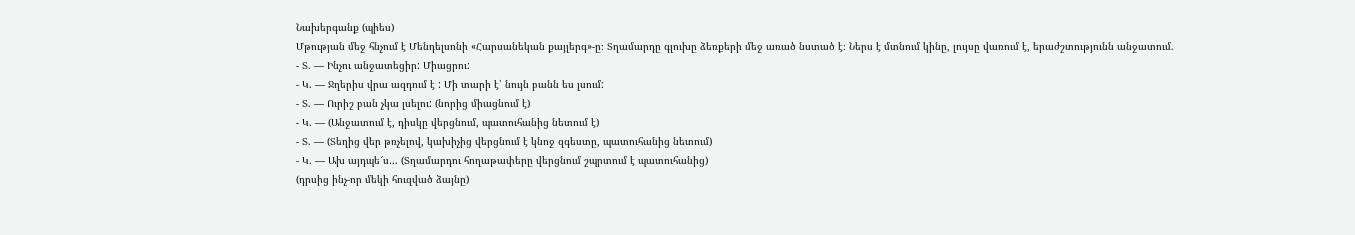Նախերգանք (պիես)
Մթության մեջ հնչում է Մենդելսոնի «Հարսանեկան քայլերգ»-ը։ Տղամարդը գլուխը ձեռքերի մեջ առած նստած է։ Ներս է մտնում կինը, լույսը վառում է, երաժշտությունն անջատում.
- Տ. — Ինչու անջատեցիր: Միացրու:
- Կ. — Ջղերիս վրա ազդում է : Մի տարի է՝ նույն բանն ես լսում:
- Տ. — Ուրիշ բան չկա լսելու: (նորից միացնում է)
- Կ. — (Անջատում է, դիսկը վերցնում, պատուհանից նետում է)
- Տ. — (Տեղից վեր թռչելով, կախիչից վերցնում է կնոջ զգեստը, պատուհանից նետում)
- Կ. — Ախ այդպե՜ս… (Տղամարդու հողաթափերը վերցնում շպրտում է պատուհանից)
(դրսից ինչ-որ մեկի հուզված ձայնը)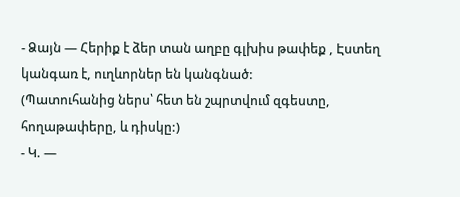- Ձայն — Հերիք է ձեր տան աղբը գլխիս թափեք , Էստեղ կանգառ է, ուղևորներ են կանգնած:
(Պատուհանից ներս՝ հետ են շպրտվում զգեստը, հողաթափերը, և դիսկը:)
- Կ. —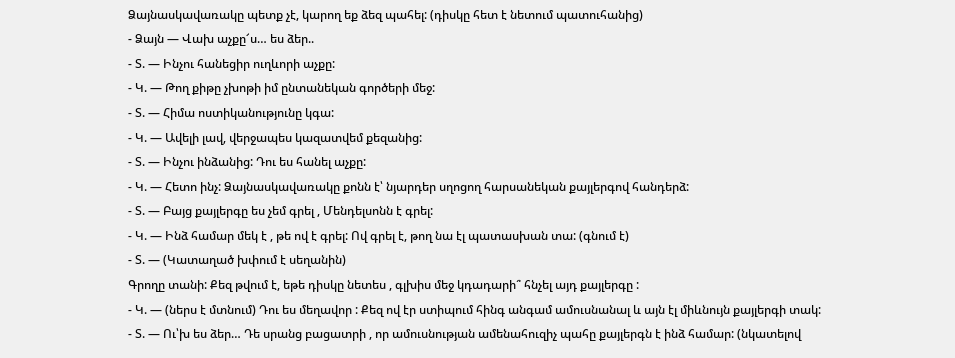Ձայնասկավառակը պետք չէ, կարող եք ձեզ պահել: (դիսկը հետ է նետում պատուհանից)
- Ձայն — Վախ աչքը՜ս… ես ձեր..
- Տ. — Ինչու հանեցիր ուղևորի աչքը:
- Կ. — Թող քիթը չխոթի իմ ընտանեկան գործերի մեջ:
- Տ. — Հիմա ոստիկանությունը կգա:
- Կ. — Ավելի լավ, վերջապես կազատվեմ քեզանից:
- Տ. — Ինչու ինձանից: Դու ես հանել աչքը:
- Կ. — Հետո ինչ: Ձայնասկավառակը քոնն է՝ նյարդեր սղոցող հարսանեկան քայլերգով հանդերձ:
- Տ. — Բայց քայլերգը ես չեմ գրել , Մենդելսոնն է գրել:
- Կ. — Ինձ համար մեկ է , թե ով է գրել: Ով գրել է, թող նա էլ պատասխան տա: (գնում է)
- Տ. — (Կատաղած խփում է սեղանին)
Գրողը տանի: Քեզ թվում է, եթե դիսկը նետես , գլխիս մեջ կդադարի՞ հնչել այդ քայլերգը :
- Կ. — (ներս է մտնում) Դու ես մեղավոր : Քեզ ով էր ստիպում հինգ անգամ ամուսնանալ և այն էլ միևնույն քայլերգի տակ:
- Տ. — Ու՝խ ես ձեր… Դե սրանց բացատրի , որ ամուսնության ամենահուզիչ պահը քայլերգն է ինձ համար: (նկատելով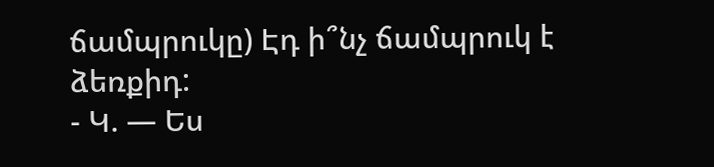ճամպրուկը) Էդ ի՞նչ ճամպրուկ է ձեռքիդ:
- Կ. — Ես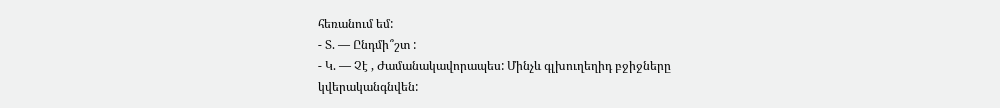հեռանում եմ:
- Տ. — Ընդմի՞շտ :
- Կ. — Չէ , Ժամանակավորապես: Մինչև գլխուղեղիդ բջիջները կվերականգնվեն: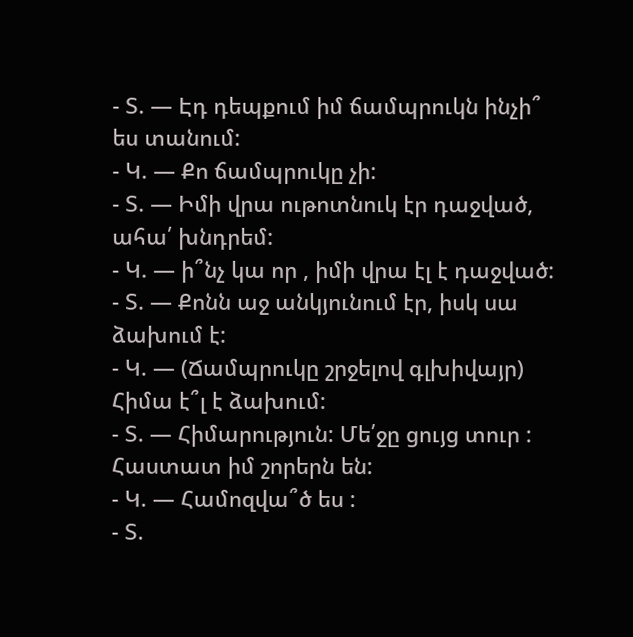- Տ. — Էդ դեպքում իմ ճամպրուկն ինչի՞ ես տանում:
- Կ. — Քո ճամպրուկը չի:
- Տ. — Իմի վրա ութոտնուկ էր դաջված, ահա՛ խնդրեմ:
- Կ. — ի՞նչ կա որ , իմի վրա էլ է դաջված:
- Տ. — Քոնն աջ անկյունում էր, իսկ սա ձախում է:
- Կ. — (Ճամպրուկը շրջելով գլխիվայր) Հիմա է՞լ է ձախում:
- Տ. — Հիմարություն: Մե՛ջը ցույց տուր : Հաստատ իմ շորերն են:
- Կ. — Համոզվա՞ծ ես :
- Տ.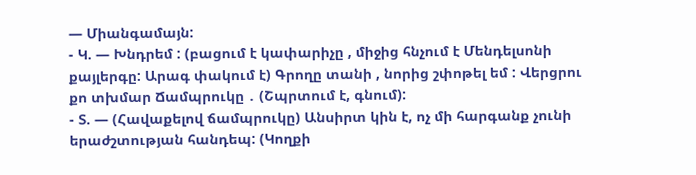— Միանգամայն:
- Կ. — Խնդրեմ : (բացում է կափարիչը , միջից հնչում է Մենդելսոնի քայլերգը: Արագ փակում է) Գրողը տանի , նորից շփոթել եմ : Վերցրու քո տխմար Ճամպրուկը ․ (Շպրտում է, գնում):
- Տ. — (Հավաքելով ճամպրուկը) Անսիրտ կին է, ոչ մի հարգանք չունի երաժշտության հանդեպ: (Կողքի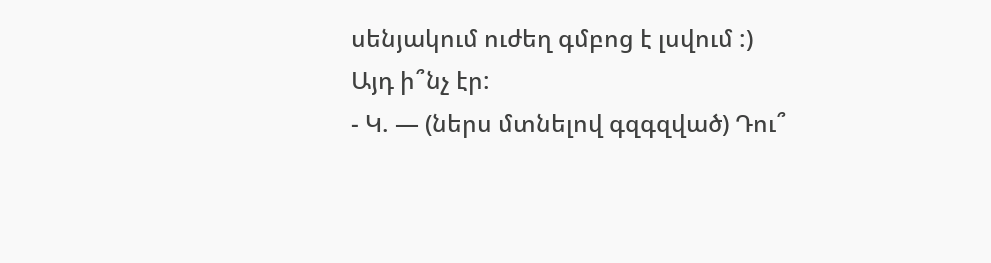սենյակում ուժեղ գմբոց է լսվում :) Այդ ի՞նչ էր:
- Կ. — (ներս մտնելով գզգզված) Դու՞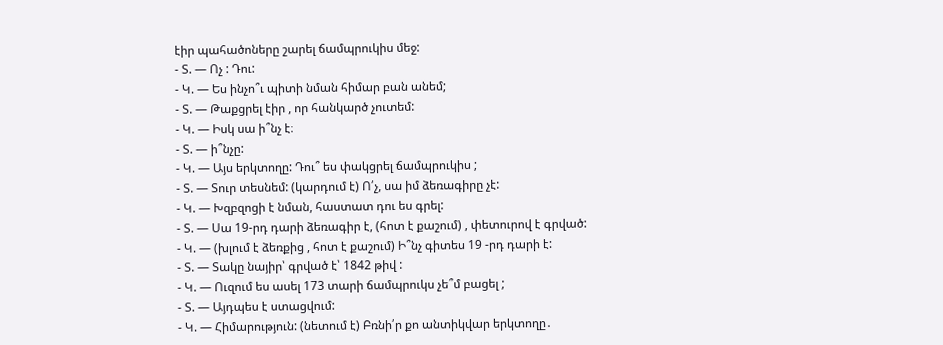էիր պահածոները շարել ճամպրուկիս մեջ:
- Տ. — Ոչ : Դու:
- Կ. — Ես ինչո՞ւ պիտի նման հիմար բան անեմ;
- Տ. — Թաքցրել էիր , որ հանկարծ չուտեմ:
- Կ. — Իսկ սա ի՞նչ է։
- Տ. — ի՞նչը:
- Կ. — Այս երկտողը: Դու՞ ես փակցրել ճամպրուկիս ;
- Տ. — Տուր տեսնեմ: (կարդում է) Ո՛չ, սա իմ ձեռագիրը չէ:
- Կ. — Խզբզոցի է նման, հաստատ դու ես գրել:
- Տ. — Սա 19-րդ դարի ձեռագիր է, (հոտ է քաշում) , փետուրով է գրված:
- Կ. — (խլում է ձեռքից , հոտ է քաշում) Ի՞նչ գիտես 19 -րդ դարի է:
- Տ. — Տակը նայիր՝ գրված է՝ 1842 թիվ :
- Կ. — Ուզում ես ասել 173 տարի ճամպրուկս չե՞մ բացել ;
- Տ. — Այդպես է ստացվում:
- Կ. — Հիմարություն: (նետում է) Բռնի՛ր քո անտիկվար երկտողը․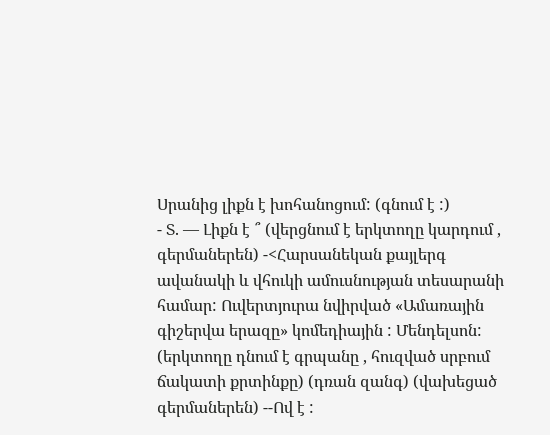Սրանից լիքն է խոհանոցում: (գնում է :)
- Տ. — Լիքն է ՞ (վերցնում է երկտողը կարդում , գերմաներեն) -<Հարսանեկան քայլերգ ավանակի և վհուկի ամուսնության տեսարանի համար: Ուվերտյուրա նվիրված «Ամառային գիշերվա երազը» կոմեդիային : Մենդելսոն: (երկտողը դնում է գրպանը , հուզված սրբում ճակատի քրտինքը) (դռան զանգ) (վախեցած գերմաներեն) --Ով է :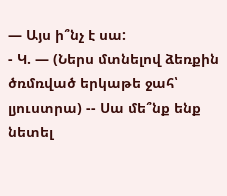— Այս ի՞նչ է սա:
- Կ. — (Ներս մտնելով ձեռքին ծռմռված երկաթե ջահ՝ լյուստրա) -- Սա մե՞նք ենք նետել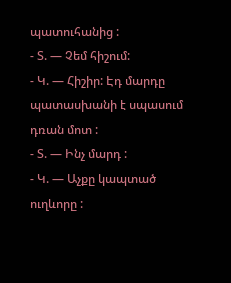պատուհանից :
- Տ. — Չեմ հիշում:
- Կ. — Հիշիր: Էդ մարդը պատասխանի է սպասում դռան մոտ :
- Տ. — Ինչ մարդ :
- Կ. — Աչքը կապտած ուղևորը :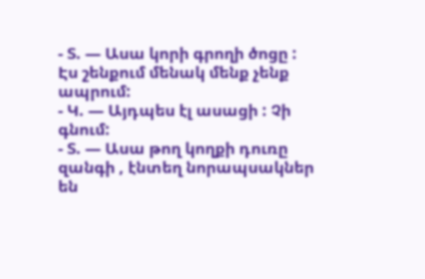- Տ. — Ասա կորի գրողի ծոցը : Էս շենքում մենակ մենք չենք ապրում:
- Կ. — Այդպես էլ ասացի : Չի գնում:
- Տ. — Ասա թող կողքի դուռը զանգի , էնտեղ նորապսակներ են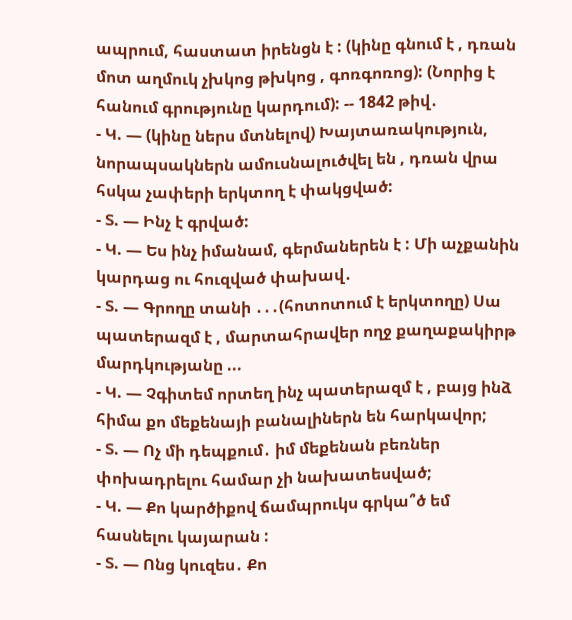ապրում, հաստատ իրենցն է : (կինը գնում է , դռան մոտ աղմուկ չխկոց թխկոց , գոռգոռոց): (Նորից է հանում գրությունը կարդում): -- 1842 թիվ․
- Կ. — (կինը ներս մտնելով) Խայտառակություն, նորապսակներն ամուսնալուծվել են , դռան վրա հսկա չափերի երկտող է փակցված:
- Տ. — Ինչ է գրված:
- Կ. — Ես ինչ իմանամ, գերմաներեն է : Մի աչքանին կարդաց ու հուզված փախավ․
- Տ. — Գրողը տանի ․․․(հոտոտում է երկտողը) Սա պատերազմ է , մարտահրավեր ողջ քաղաքակիրթ մարդկությանը ...
- Կ. — Չգիտեմ որտեղ ինչ պատերազմ է , բայց ինձ հիմա քո մեքենայի բանալիներն են հարկավոր;
- Տ. — Ոչ մի դեպքում․ իմ մեքենան բեռներ փոխադրելու համար չի նախատեսված;
- Կ. — Քո կարծիքով ճամպրուկս գրկա՞ծ եմ հասնելու կայարան :
- Տ. — Ոնց կուզես․ Քո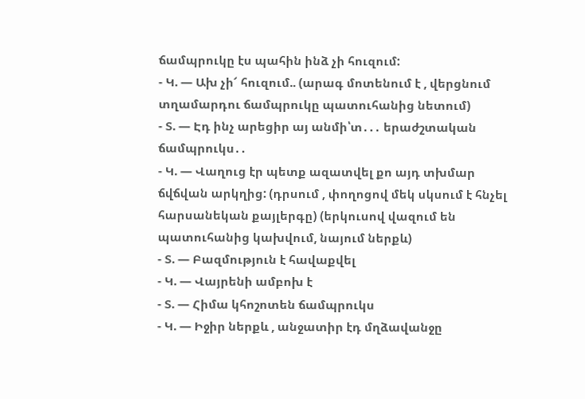ճամպրուկը էս պահին ինձ չի հուզում:
- Կ. — Ախ չի՜ հուզում.. (արագ մոտենում է , վերցնում տղամարդու ճամպրուկը պատուհանից նետում)
- Տ. — Էդ ինչ արեցիր այ անմի՝տ․․․ երաժշտական ճամպրուկս․․
- Կ. — Վաղուց էր պետք ազատվել քո այդ տխմար ճվճվան արկղից: (դրսում , փողոցով մեկ սկսում է հնչել հարսանեկան քայլերգը) (երկուսով վազում են պատուհանից կախվում, նայում ներքև)
- Տ. — Բազմություն է հավաքվել
- Կ. — Վայրենի ամբոխ է
- Տ. — Հիմա կհոշոտեն ճամպրուկս
- Կ. — Իջիր ներքև , անջատիր էդ մղձավանջը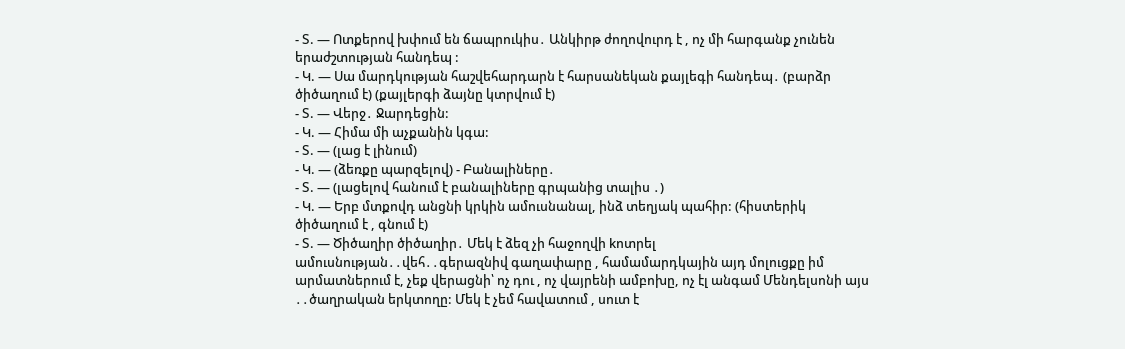- Տ. — Ոտքերով խփում են ճապրուկիս․ Անկիրթ ժողովուրդ է , ոչ մի հարգանք չունեն երաժշտության հանդեպ :
- Կ. — Սա մարդկության հաշվեհարդարն է հարսանեկան քայլեգի հանդեպ․ (բարձր ծիծաղում է) (քայլերգի ձայնը կտրվում է)
- Տ. — Վերջ․ Ջարդեցին:
- Կ. — Հիմա մի աչքանին կգա:
- Տ. — (լաց է լինում)
- Կ. — (ձեռքը պարզելով) - Բանալիները․
- Տ. — (լացելով հանում է բանալիները գրպանից տալիս ․)
- Կ. — Երբ մտքովդ անցնի կրկին ամուսնանալ, ինձ տեղյակ պահիր: (հիստերիկ ծիծաղում է , գնում է)
- Տ. — Ծիծաղիր ծիծաղիր․ Մեկ է ձեզ չի հաջողվի kոտրել ամուսնության․․վեհ․․գերազնիվ գաղափարը , համամարդկային այդ մոլուցքը իմ արմատներում է, չեք վերացնի՝ ոչ դու , ոչ վայրենի ամբոխը, ոչ էլ անգամ Մենդելսոնի այս ․․ծաղրական երկտողը: Մեկ է չեմ հավատում , սուտ է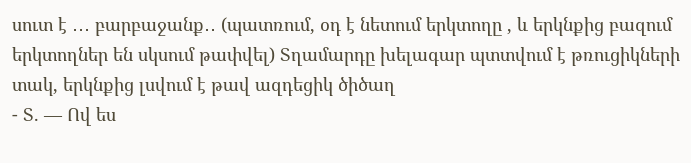սուտ է ․․․ բարբաջանք․․ (պատռում, օդ է նետում երկտողը , և երկնքից բազում երկտողներ են սկսում թափվել) Տղամարդը խելագար պտտվում է թռուցիկների տակ, երկնքից լսվում է թավ ազդեցիկ ծիծաղ
- Տ. — Ով ես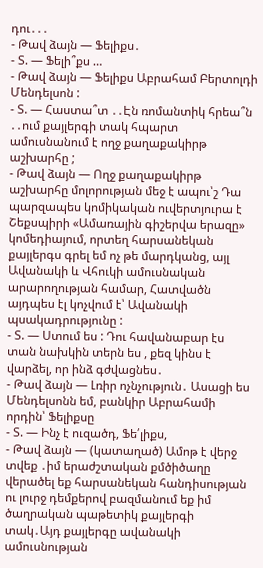դու․․․
- Թավ ձայն — Ֆելիքս․
- Տ. — Ֆելի՞քս …
- Թավ ձայն — Ֆելիքս Աբրահամ Բերտոլդի Մենդելսոն :
- Տ. — Հաստա՞տ ․․Էն ռոմանտիկ հրեա՞ն ․․ում քայլերգի տակ հպարտ ամուսնանում է ողջ քաղաքակիրթ աշխարհը ;
- Թավ ձայն — Ողջ քաղաքակիրթ աշխարհը մոլորության մեջ է ապու՝շ Դա պարզապես կոմիկական ուվերտյուրա է Շեքսպիրի «Ամառային գիշերվա երազը» կոմեդիայում, որտեղ հարսանեկան քայլերգս գրել եմ ոչ թե մարդկանց, այլ Ավանակի և Վհուկի ամուսնական արարողության համար, Հատվածն այդպես էլ կոչվում է՝ Ավանակի պսակադրությունը :
- Տ. — Ստում ես : Դու հավանաբար էս տան նախկին տերն ես , քեզ կինս է վարձել, որ ինձ գժվացնես․
- Թավ ձայն — Լռիր ոչնչություն․ Ասացի ես Մենդելսոնն եմ, բանկիր Աբրահամի որդին՝ Ֆելիքսը
- Տ. — Ինչ է ուզածդ, Ֆե՛լիքս,
- Թավ ձայն — (կատաղած) Ամոթ է վերջ տվեք ․իմ երաժշտական քմծիծաղը վերածել եք հարսանեկան հանդիսության ու լուրջ դեմքերով բազմանում եք իմ ծաղրական պաթետիկ քայլերգի տակ․Այդ քայլերգը ավանակի ամուսնության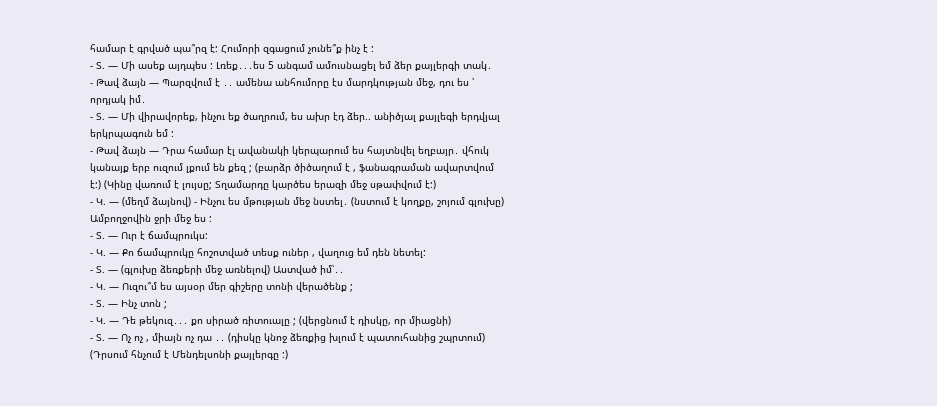համար է գրված պա՞րզ է: Հումորի զգացում չունե՞ք ինչ է :
- Տ. — Մի ասեք այդպես : Լռեք․․․ես 5 անգամ ամուսնացել եմ ձեր քայլերգի տակ․
- Թավ ձայն — Պարզվում է ․․ ամենա անհումորը էս մարդկության մեջ, դու ես ՝ որդյակ իմ․
- Տ. — Մի վիրավորեք, ինչու եք ծաղրում, ես ախր էդ ձեր.. անիծյալ քայլեգի երդվյալ երկրպագուն եմ :
- Թավ ձայն — Դրա համար էլ ավանակի կերպարում ես հայտնվել եղբայր․ վհուկ կանայք երբ ուզում լքում են քեզ ; (բարձր ծիծաղում է , ֆանագրաման ավարտվում է:) (Կինը վառում է լույսը; Տղամարդը կարծես երազի մեջ սթափվում է:)
- Կ. — (մեղմ ձայնով) - Ինչու ես մթության մեջ նստել․ (նստում է կողքը, շոյում գլուխը) Ամբողջովին ջրի մեջ ես :
- Տ. — Ուր է ճամպրուկս:
- Կ. — Քո ճամպրուկը հոշոտված տեսք ուներ , վաղուց եմ դեն նետել:
- Տ. — (գլուխը ձեռքերի մեջ առնելով) Աստված իմ՝․․
- Կ. — Ուզու՞մ ես այսօր մեր գիշերը տոնի վերածենք ;
- Տ. — Ինչ տոն ;
- Կ. — Դե թեկուզ․․․ քո սիրած ռիտուալը ; (վերցնում է դիսկը, որ միացնի)
- Տ. — Ոչ ոչ , միայն ոչ դա ․․ (դիսկը կնոջ ձեռքից խլում է պատուհանից շպրտում)
(Դրսում հնչում է Մենդելսոնի քայլերգը :)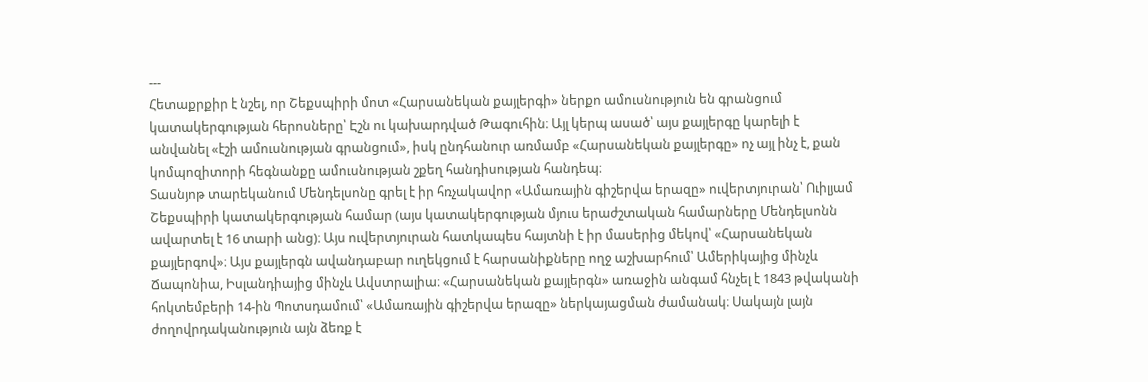---
Հետաքրքիր է նշել, որ Շեքսպիրի մոտ «Հարսանեկան քայլերգի» ներքո ամուսնություն են գրանցում կատակերգության հերոսները՝ Էշն ու կախարդված Թագուհին։ Այլ կերպ ասած՝ այս քայլերգը կարելի է անվանել «էշի ամուսնության գրանցում», իսկ ընդհանուր առմամբ «Հարսանեկան քայլերգը» ոչ այլ ինչ է, քան կոմպոզիտորի հեգնանքը ամուսնության շքեղ հանդիսության հանդեպ։
Տասնյոթ տարեկանում Մենդելսոնը գրել է իր հռչակավոր «Ամառային գիշերվա երազը» ուվերտյուրան՝ Ուիլյամ Շեքսպիրի կատակերգության համար (այս կատակերգության մյուս երաժշտական համարները Մենդելսոնն ավարտել է 16 տարի անց)։ Այս ուվերտյուրան հատկապես հայտնի է իր մասերից մեկով՝ «Հարսանեկան քայլերգով»։ Այս քայլերգն ավանդաբար ուղեկցում է հարսանիքները ողջ աշխարհում՝ Ամերիկայից մինչև Ճապոնիա, Իսլանդիայից մինչև Ավստրալիա։ «Հարսանեկան քայլերգն» առաջին անգամ հնչել է 1843 թվականի հոկտեմբերի 14-ին Պոտսդամում՝ «Ամառային գիշերվա երազը» ներկայացման ժամանակ։ Սակայն լայն ժողովրդականություն այն ձեռք է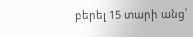բերել 15 տարի անց՝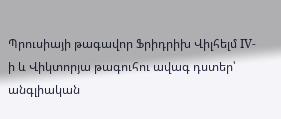Պրուսիայի թագավոր Ֆրիդրիխ Վիլհելմ IV-ի և Վիկտորյա թագուհու ավագ դստեր՝ անգլիական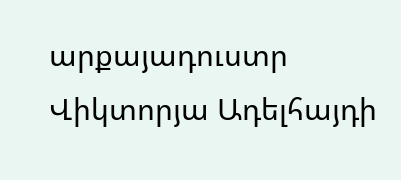արքայադուստր Վիկտորյա Ադելհայդի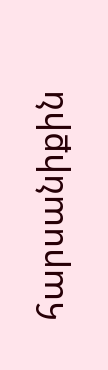հարսանիքին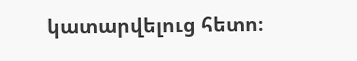կատարվելուց հետո։